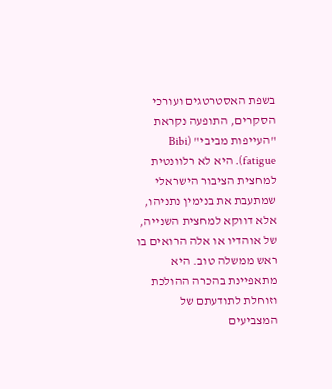בשפת האסטרטגים ועורכי הסקרים, התופעה נקראת "העייפות מביבי" (Bibi fatigue). היא לא רלוונטית למחצית הציבור הישראלי שמתעבת את בנימין נתניהו, אלא דווקא למחצית השנייה, של אוהדיו או אלה הרואים בו ראש ממשלה טוב. היא מתאפיינת בהכרה ההולכת וזוחלת לתודעתם של המצביעים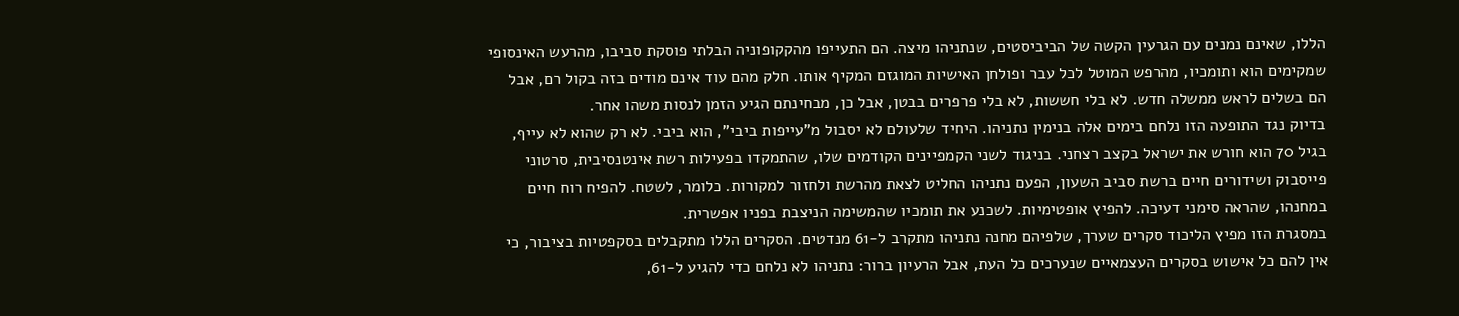הללו, שאינם נמנים עם הגרעין הקשה של הביביסטים, שנתניהו מיצה. הם התעייפו מהקקופוניה הבלתי פוסקת סביבו, מהרעש האינסופי שמקימים הוא ותומכיו, מהרפש המוטל לכל עבר ופולחן האישיות המוגזם המקיף אותו. חלק מהם עוד אינם מודים בזה בקול רם, אבל הם בשלים לראש ממשלה חדש. לא בלי חששות, לא בלי פרפרים בבטן, אבל כן, מבחינתם הגיע הזמן לנסות משהו אחר.
בדיוק נגד התופעה הזו נלחם בימים אלה בנימין נתניהו. היחיד שלעולם לא יסבול מ"עייפות ביבי", הוא ביבי. לא רק שהוא לא עייף, בגיל 70 הוא חורש את ישראל בקצב רצחני. בניגוד לשני הקמפיינים הקודמים שלו, שהתמקדו בפעילות רשת אינטנסיבית, סרטוני פייסבוק ושידורים חיים ברשת סביב השעון, הפעם נתניהו החליט לצאת מהרשת ולחזור למקורות. כלומר, לשטח. להפיח רוח חיים במחנהו, שהראה סימני דעיכה. להפיץ אופטימיות. לשכנע את תומכיו שהמשימה הניצבת בפניו אפשרית.
במסגרת הזו מפיץ הליכוד סקרים שערך, שלפיהם מחנה נתניהו מתקרב ל-61 מנדטים. הסקרים הללו מתקבלים בסקפטיות בציבור, כי אין להם כל אישוש בסקרים העצמאיים שנערכים כל העת, אבל הרעיון ברור: נתניהו לא נלחם כדי להגיע ל-61,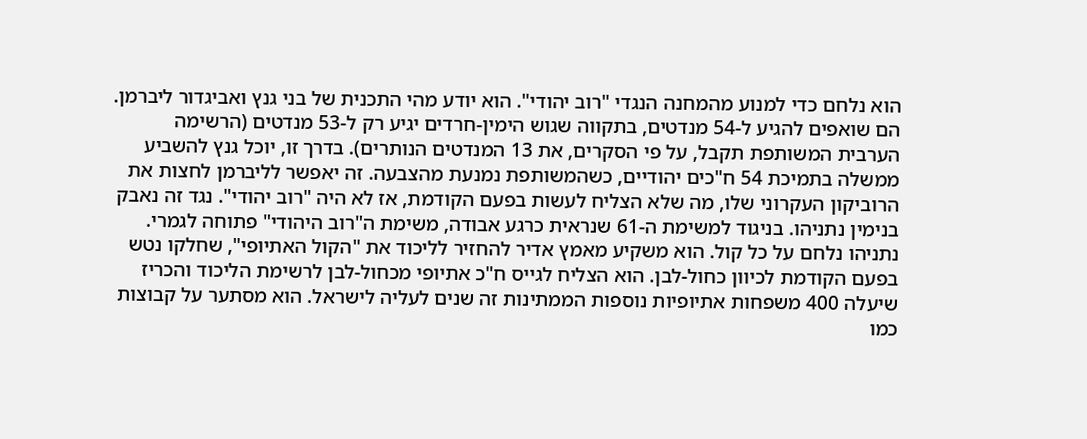הוא נלחם כדי למנוע מהמחנה הנגדי "רוב יהודי". הוא יודע מהי התכנית של בני גנץ ואביגדור ליברמן. הם שואפים להגיע ל-54 מנדטים, בתקווה שגוש הימין-חרדים יגיע רק ל-53 מנדטים (הרשימה הערבית המשותפת תקבל, על פי הסקרים, את 13 המנדטים הנותרים). בדרך זו, יוכל גנץ להשביע ממשלה בתמיכת 54 ח"כים יהודיים, כשהמשותפת נמנעת מהצבעה. זה יאפשר לליברמן לחצות את הרוביקון העקרוני שלו, מה שלא הצליח לעשות בפעם הקודמת, אז לא היה "רוב יהודי". נגד זה נאבק בנימין נתניהו. בניגוד למשימת ה-61 שנראית כרגע אבודה, משימת ה"רוב היהודי" פתוחה לגמרי.
נתניהו נלחם על כל קול. הוא משקיע מאמץ אדיר להחזיר לליכוד את "הקול האתיופי", שחלקו נטש בפעם הקודמת לכיוון כחול-לבן. הוא הצליח לגייס ח"כ אתיופי מכחול-לבן לרשימת הליכוד והכריז שיעלה 400 משפחות אתיופיות נוספות הממתינות זה שנים לעליה לישראל. הוא מסתער על קבוצות כמו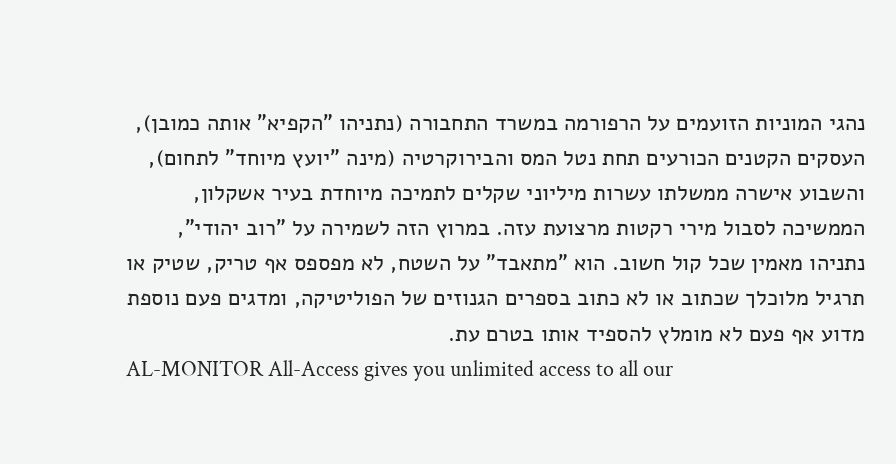נהגי המוניות הזועמים על הרפורמה במשרד התחבורה (נתניהו "הקפיא" אותה כמובן), העסקים הקטנים הכורעים תחת נטל המס והבירוקרטיה (מינה "יועץ מיוחד" לתחום), והשבוע אישרה ממשלתו עשרות מיליוני שקלים לתמיכה מיוחדת בעיר אשקלון, הממשיכה לסבול מירי רקטות מרצועת עזה. במרוץ הזה לשמירה על "רוב יהודי", נתניהו מאמין שכל קול חשוב. הוא "מתאבד" על השטח, לא מפספס אף טריק, שטיק או תרגיל מלוכלך שכתוב או לא כתוב בספרים הגנוזים של הפוליטיקה, ומדגים פעם נוספת מדוע אף פעם לא מומלץ להספיד אותו בטרם עת.
AL-MONITOR All-Access gives you unlimited access to all our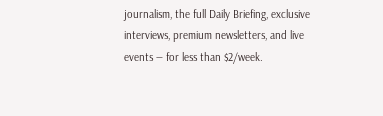journalism, the full Daily Briefing, exclusive interviews, premium newsletters, and live events — for less than $2/week.